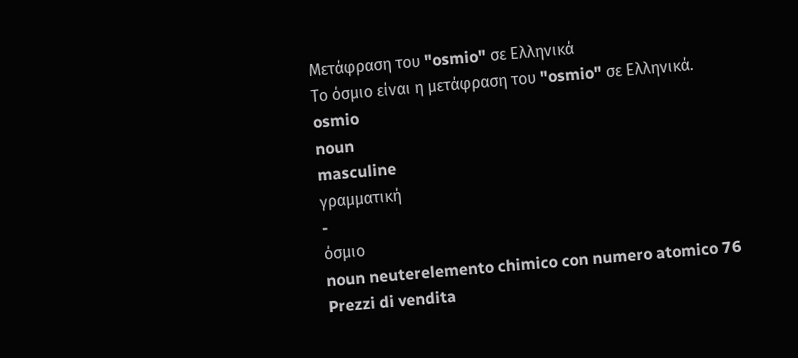Μετάφραση του "osmio" σε Ελληνικά
Το όσμιο είναι η μετάφραση του "osmio" σε Ελληνικά.
osmio
noun
masculine
γραμματική
-
όσμιο
noun neuterelemento chimico con numero atomico 76
Prezzi di vendita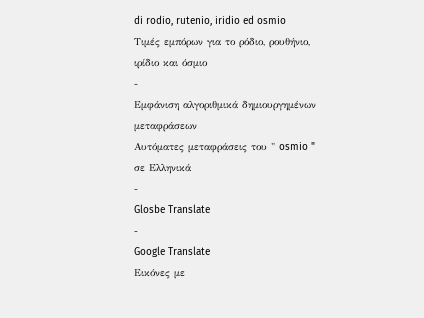di rodio, rutenio, iridio ed osmio
Τιμές εμπόρων για το ρόδιο, ρουθήνιο, ιρίδιο και όσμιο
-
Εμφάνιση αλγοριθμικά δημιουργημένων μεταφράσεων
Αυτόματες μεταφράσεις του " osmio " σε Ελληνικά
-
Glosbe Translate
-
Google Translate
Εικόνες με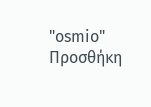"osmio"
Προσθήκη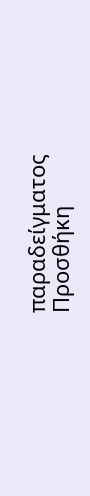παραδείγματος
Προσθήκη